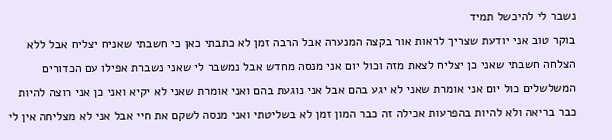נשבר לי להיכשל תמיד
בוקר טוב אני יודעת שצריך לראות אור בקצה המנערה אבל הרבה זמן לא כתבתי כאן כי חשבתי שאניח יצליח אבל ללא הצלחה חשבתי שאני כן יצליח לצאת מזה וכול יום אני מנסה מחדש אבל נמשבר לי שאני נשברת אפילו עם הכדורים המשלשלים כול יום אני אומרת שאני לא יגע בהם אבל אני נוגעת בהם ואני אומרת שאני לא יקיא ואני כן אני רוצה להיות כבר בריאה ולא להיות בהפרעות אכילה זה כבר המון זמן לא בשליטתי ואני מנסה לשקם את חיי אבל אני לא מצליחה אין לי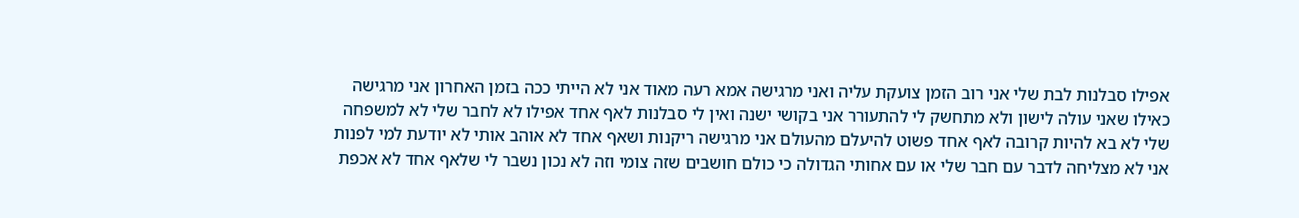אפילו סבלנות לבת שלי אני רוב הזמן צועקת עליה ואני מרגישה אמא רעה מאוד אני לא הייתי ככה בזמן האחרון אני מרגישה כאילו שאני עולה לישון ולא מתחשק לי להתעורר אני בקושי ישנה ואין לי סבלנות לאף אחד אפילו לא לחבר שלי לא למשפחה שלי לא בא להיות קרובה לאף אחד פשוט להיעלם מהעולם אני מרגישה ריקנות ושאף אחד לא אוהב אותי לא יודעת למי לפנות אני לא מצליחה לדבר עם חבר שלי או עם אחותי הגדולה כי כולם חושבים שזה צומי וזה לא נכון נשבר לי שלאף אחד לא אכפת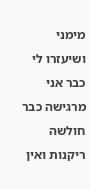מימני ושיעזרו לי כבר אני מרגישה כבר חולשה ריקנות ואין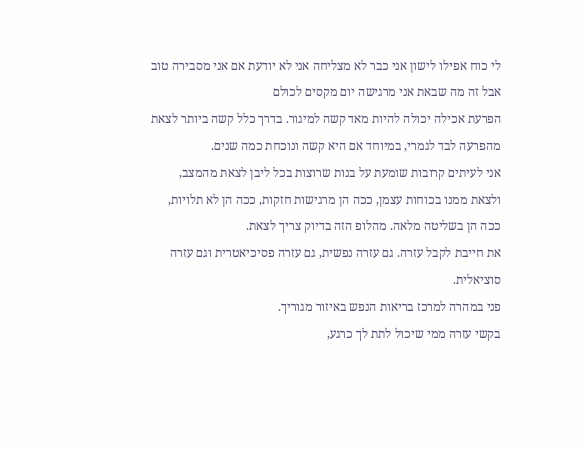לי כוח אפילו לישון אני כבר לא מצליחה אני לא יודעת אם אני מסבירה טוב אבל זה מה שבאת אני מרגישה יום מקסים לכולם
הפרעת אכילה יכולה להיות מאד קשה למיגור. בדרך כלל קשה ביותר לצאת מהפרעה לבד לגמרי, במיוחד אם היא קשה ונוכחת כמה שנים.
אני לעיתים קרובות שומעת על בנות שרוצות בכל ליבן לצאת מהמצב, ולצאת ממנו בכוחות עצמן, ככה הן מרגישות חזקות, ככה הן לא תלויות, ככה הן בשליטה מלאה. מהלופ הזה בדיוק צריך לצאת.
את חייבת לקבל עזרה. גם עזרה נפשית, גם עזרה פסיכיאטרית וגם עזרה סוציאלית.
פני במהרה למרכז בריאות הנפש באיזור מגוריך.
בקשי עזרה ממי שיכול לתת לך כרגע,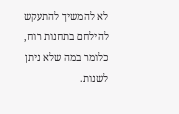לא להמשיך להתעקש להילחם בתחנות רוח, כלומר במה שלא ניתן לשנות.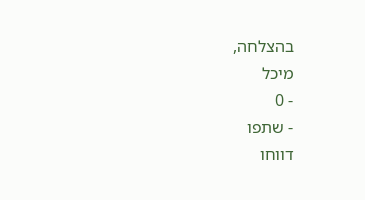בהצלחה,
מיכל
- 0
- שתפו
דווחו